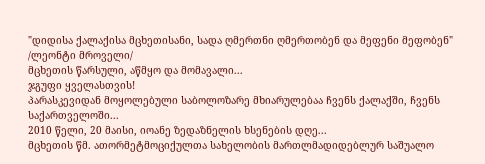"დიდისა ქალაქისა მცხეთისანი, სადა ღმერთნი ღმერთობენ და მეფენი მეფობენ"
/ლეონტი მროველი/
მცხეთის წარსული, აწმყო და მომავალი...
ჯგუფი ყველასთვის!
პარასკევიდან მოყოლებული საბოლოზარე მხიარულებაა ჩვენს ქალაქში, ჩვენს საქართველოში...
2010 წელი, 20 მაისი, იოანე ზედაზნელის ხსენების დღე...
მცხეთის წმ. ათორმეტმოციქულთა სახელობის მართლმადიდებლურ საშუალო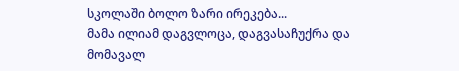სკოლაში ბოლო ზარი ირეკება...
მამა ილიამ დაგვლოცა, დაგვასაჩუქრა და მომავალ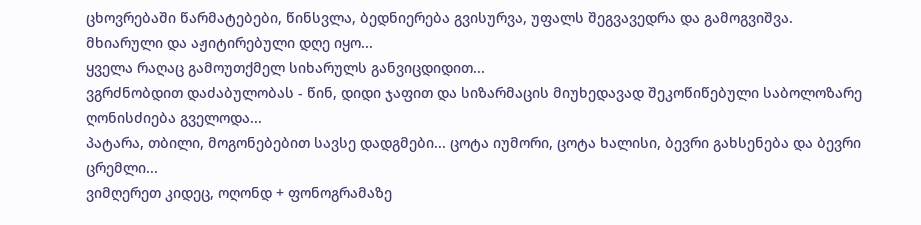ცხოვრებაში წარმატებები, წინსვლა, ბედნიერება გვისურვა, უფალს შეგვავედრა და გამოგვიშვა.
მხიარული და აჟიტირებული დღე იყო...
ყველა რაღაც გამოუთქმელ სიხარულს განვიცდიდით...
ვგრძნობდით დაძაბულობას - წინ, დიდი ჯაფით და სიზარმაცის მიუხედავად შეკოწიწებული საბოლოზარე ღონისძიება გველოდა...
პატარა, თბილი, მოგონებებით სავსე დადგმები... ცოტა იუმორი, ცოტა ხალისი, ბევრი გახსენება და ბევრი ცრემლი...
ვიმღერეთ კიდეც, ოღონდ + ფონოგრამაზე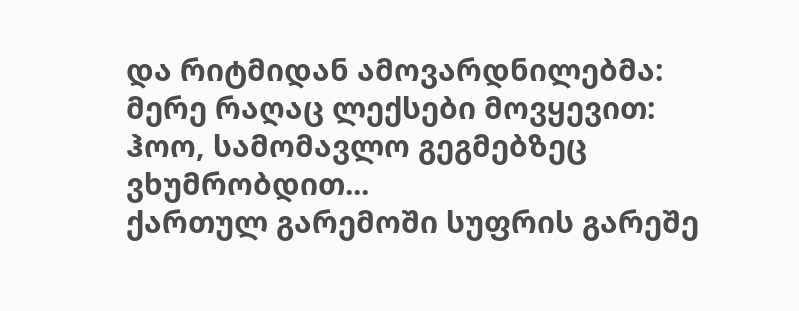და რიტმიდან ამოვარდნილებმა:
მერე რაღაც ლექსები მოვყევით:
ჰოო, სამომავლო გეგმებზეც ვხუმრობდით...
ქართულ გარემოში სუფრის გარეშე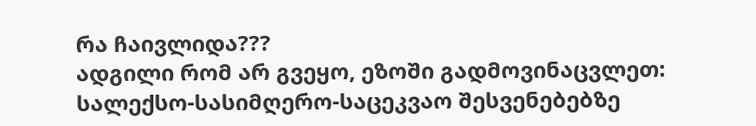რა ჩაივლიდა???
ადგილი რომ არ გვეყო, ეზოში გადმოვინაცვლეთ:
სალექსო-სასიმღერო-საცეკვაო შესვენებებზე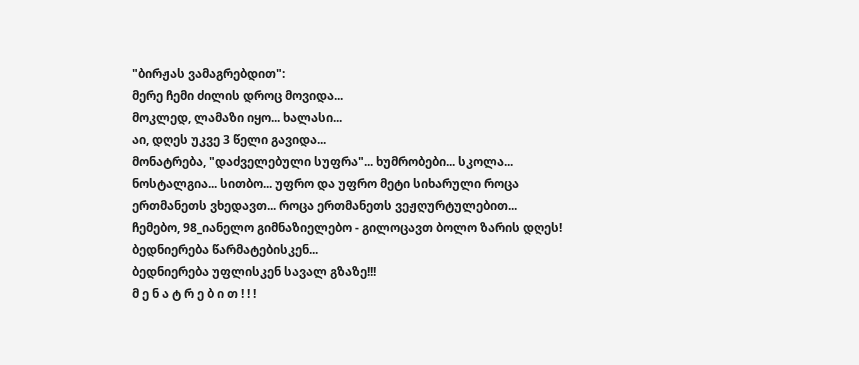"ბირჟას ვამაგრებდით":
მერე ჩემი ძილის დროც მოვიდა...
მოკლედ, ლამაზი იყო... ხალასი...
აი, დღეს უკვე 3 წელი გავიდა...
მონატრება, "დაძველებული სუფრა"... ხუმრობები... სკოლა... ნოსტალგია... სითბო... უფრო და უფრო მეტი სიხარული როცა ერთმანეთს ვხედავთ... როცა ერთმანეთს ვეჟღურტულებით...
ჩემებო, 98_იანელო გიმნაზიელებო - გილოცავთ ბოლო ზარის დღეს!
ბედნიერება წარმატებისკენ...
ბედნიერება უფლისკენ სავალ გზაზე!!!
მ ე ნ ა ტ რ ე ბ ი თ ! ! !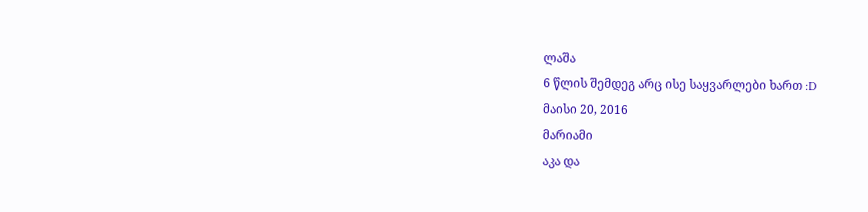ლაშა
6 წლის შემდეგ არც ისე საყვარლები ხართ :D
მაისი 20, 2016
მარიამი
აკა და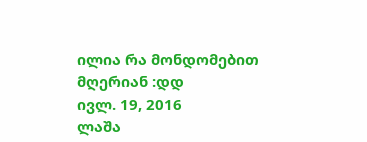ილია რა მონდომებით მღერიან :დდ
ივლ. 19, 2016
ლაშა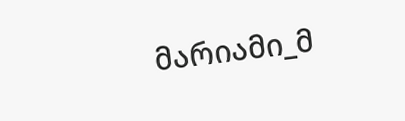მარიამი_მ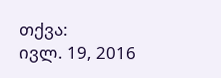თქვა:
ივლ. 19, 2016